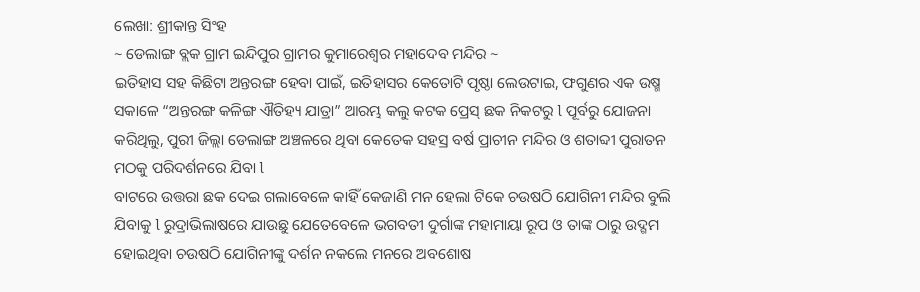ଲେଖା: ଶ୍ରୀକାନ୍ତ ସିଂହ
~ ଡେଲାଙ୍ଗ ବ୍ଲକ ଗ୍ରାମ ଇନ୍ଦିପୁର ଗ୍ରାମର କୁମାରେଶ୍ୱର ମହାଦେବ ମନ୍ଦିର ~
ଇତିହାସ ସହ କିଛିଟା ଅନ୍ତରଙ୍ଗ ହେବା ପାଇଁ, ଇତିହାସର କେତୋଟି ପୃଷ୍ଠା ଲେଉଟାଇ, ଫଗୁଣର ଏକ ଉଷ୍ମ ସକାଳେ “ଅନ୍ତରଙ୍ଗ କଳିଙ୍ଗ ଐତିହ୍ୟ ଯାତ୍ରା” ଆରମ୍ଭ କଲୁ କଟକ ପ୍ରେସ୍ ଛକ ନିକଟରୁ l ପୂର୍ବରୁ ଯୋଜନା କରିଥିଲୁ, ପୁରୀ ଜିଲ୍ଲା ଡେଲାଙ୍ଗ ଅଞ୍ଚଳରେ ଥିବା କେତେକ ସହସ୍ର ବର୍ଷ ପ୍ରାଚୀନ ମନ୍ଦିର ଓ ଶତାବ୍ଦୀ ପୁରାତନ ମଠକୁ ପରିଦର୍ଶନରେ ଯିବା l
ବାଟରେ ଉତ୍ତରା ଛକ ଦେଇ ଗଲାବେଳେ କାହିଁ କେଜାଣି ମନ ହେଲା ଟିକେ ଚଉଷଠି ଯୋଗିନୀ ମନ୍ଦିର ବୁଲି ଯିବାକୁ l ରୁଦ୍ରାଭିଲାଷରେ ଯାଉଛୁ ଯେତେବେଳେ ଭଗବତୀ ଦୁର୍ଗାଙ୍କ ମହାମାୟା ରୂପ ଓ ତାଙ୍କ ଠାରୁ ଉଦ୍ଗମ ହୋଇଥିବା ଚଉଷଠି ଯୋଗିନୀଙ୍କୁ ଦର୍ଶନ ନକଲେ ମନରେ ଅବଶୋଷ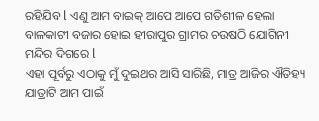ରହିଯିବ l ଏଣୁ ଆମ ବାଇକ୍ ଆପେ ଆପେ ଗତିଶୀଳ ହେଲା ବାଳକାଟୀ ବଜାର ହୋଇ ହୀରାପୁର ଗ୍ରାମର ଚଉଷଠି ଯୋଗିନୀ ମନ୍ଦିର ଦିଗରେ l
ଏହା ପୂର୍ବରୁ ଏଠାକୁ ମୁଁ ଦୁଇଥର ଆସି ସାରିଛି, ମାତ୍ର ଆଜିର ଐତିହ୍ୟ ଯାତ୍ରାଟି ଆମ ପାଇଁ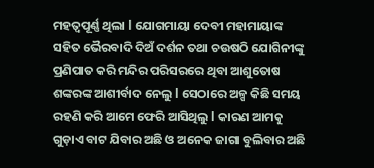ମହତ୍ୱପୂର୍ଣ୍ଣ ଥିଲା l ଯୋଗମାୟା ଦେବୀ ମହାମାୟାଙ୍କ ସହିତ ଭୈରବାଦି ଦିଅଁ ଦର୍ଶନ ତଥା ଚଉଷଠି ଯୋଗିନୀଙ୍କୁ ପ୍ରଣିପାତ କରି ମନ୍ଦିର ପରିସରରେ ଥିବା ଆଶୁତୋଷ ଶଙ୍କରଙ୍କ ଆଶୀର୍ବାଦ ନେଲୁ l ସେଠାରେ ଅଳ୍ପ କିଛି ସମୟ ରହଣି କରି ଆମେ ଫେରି ଆସିଥିଲୁ l କାରଣ ଆମକୁ ଗୁଡ଼ାଏ ବାଟ ଯିବାର ଅଛି ଓ ଅନେକ ଜାଗା ବୁଲିବାର ଅଛି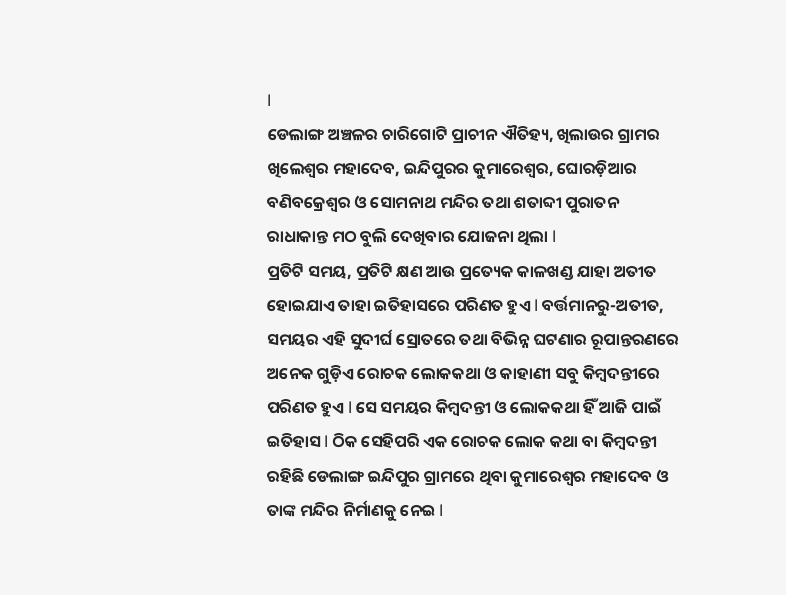l
ଡେଲାଙ୍ଗ ଅଞ୍ଚଳର ଚାରିଗୋଟି ପ୍ରାଚୀନ ଐତିହ୍ୟ, ଖିଲାଉର ଗ୍ରାମର ଖିଲେଶ୍ୱର ମହାଦେବ, ଇନ୍ଦିପୁରର କୁମାରେଶ୍ୱର, ଘୋରଡ଼ିଆର ବଣିବକ୍ରେଶ୍ୱର ଓ ସୋମନାଥ ମନ୍ଦିର ତଥା ଶତାବ୍ଦୀ ପୁରାତନ ରାଧାକାନ୍ତ ମଠ ବୁଲି ଦେଖିବାର ଯୋଜନା ଥିଲା l
ପ୍ରତିଟି ସମୟ, ପ୍ରତିଟି କ୍ଷଣ ଆଉ ପ୍ରତ୍ୟେକ କାଳଖଣ୍ଡ ଯାହା ଅତୀତ ହୋଇଯାଏ ତାହା ଇତିହାସରେ ପରିଣତ ହୁଏ l ବର୍ତ୍ତମାନରୁ-ଅତୀତ, ସମୟର ଏହି ସୁଦୀର୍ଘ ସ୍ରୋତରେ ତଥା ବିଭିନ୍ନ ଘଟଣାର ରୂପାନ୍ତରଣରେ ଅନେକ ଗୁଡ଼ିଏ ରୋଚକ ଲୋକକଥା ଓ କାହାଣୀ ସବୁ କିମ୍ବଦନ୍ତୀରେ ପରିଣତ ହୁଏ l ସେ ସମୟର କିମ୍ବଦନ୍ତୀ ଓ ଲୋକକଥା ହିଁ ଆଜି ପାଇଁ ଇତିହାସ l ଠିକ ସେହିପରି ଏକ ରୋଚକ ଲୋକ କଥା ବା କିମ୍ବଦନ୍ତୀ ରହିଛି ଡେଲାଙ୍ଗ ଇନ୍ଦିପୁର ଗ୍ରାମରେ ଥିବା କୁମାରେଶ୍ୱର ମହାଦେବ ଓ ତାଙ୍କ ମନ୍ଦିର ନିର୍ମାଣକୁ ନେଇ l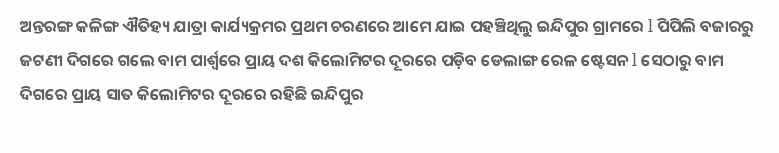ଅନ୍ତରଙ୍ଗ କଳିଙ୍ଗ ଐତିହ୍ୟ ଯାତ୍ରା କାର୍ଯ୍ୟକ୍ରମର ପ୍ରଥମ ଚରଣରେ ଆମେ ଯାଇ ପହଞ୍ଚିଥିଲୁ ଇନ୍ଦିପୁର ଗ୍ରାମରେ l ପିପିଲି ବଜାରରୁ ଜଟଣୀ ଦିଗରେ ଗଲେ ବାମ ପାର୍ଶ୍ୱରେ ପ୍ରାୟ ଦଶ କିଲୋମିଟର ଦୂରରେ ପଡ଼ିବ ଡେଲାଙ୍ଗ ରେଳ ଷ୍ଟେସନ l ସେଠାରୁ ବାମ ଦିଗରେ ପ୍ରାୟ ସାତ କିଲୋମିଟର ଦୂରରେ ରହିଛି ଇନ୍ଦିପୁର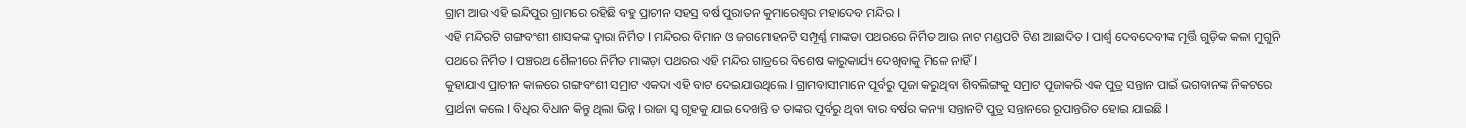ଗ୍ରାମ ଆଉ ଏହି ଇନ୍ଦିପୁର ଗ୍ରାମରେ ରହିଛି ବହୁ ପ୍ରାଚୀନ ସହସ୍ର ବର୍ଷ ପୁରାତନ କୁମାରେଶ୍ୱର ମହାଦେବ ମନ୍ଦିର l
ଏହି ମନ୍ଦିରଟି ଗଙ୍ଗବଂଶୀ ଶାସକଙ୍କ ଦ୍ୱାରା ନିର୍ମିତ l ମନ୍ଦିରର ବିମାନ ଓ ଜଗମୋହନଟି ସମ୍ପୂର୍ଣ୍ଣ ମାଙ୍କଡା ପଥରରେ ନିର୍ମିତ ଆଉ ନାଟ ମଣ୍ଡପଟି ଟିଣ ଆଛାଦିତ l ପାର୍ଶ୍ଵ ଦେବଦେବୀଙ୍କ ମୂର୍ତ୍ତି ଗୁଡ଼ିକ କଳା ମୁଗୁନି ପଥରେ ନିର୍ମିତ l ପଞ୍ଚରଥ ଶୈଳୀରେ ନିର୍ମିତ ମାଙ୍କଡ଼ା ପଥରର ଏହି ମନ୍ଦିର ଗାତ୍ରରେ ବିଶେଷ କାରୁକାର୍ଯ୍ୟ ଦେଖିବାକୁ ମିଳେ ନାହିଁ l
କୁହାଯାଏ ପ୍ରାଚୀନ କାଳରେ ଗଙ୍ଗବଂଶୀ ସମ୍ରାଟ ଏକଦା ଏହି ବାଟ ଦେଇଯାଉଥିଲେ l ଗ୍ରାମବାସୀମାନେ ପୂର୍ବରୁ ପୂଜା କରୁଥିବା ଶିବଲିଙ୍ଗକୁ ସମ୍ରାଟ ପୂଜାକରି ଏକ ପୁତ୍ର ସନ୍ତାନ ପାଇଁ ଭଗବାନଙ୍କ ନିକଟରେ ପ୍ରାର୍ଥନା କଲେ l ବିଧିର ବିଧାନ କିନ୍ତୁ ଥିଲା ଭିନ୍ନ l ରାଜା ସ୍ୱ ଗୃହକୁ ଯାଇ ଦେଖନ୍ତି ତ ତାଙ୍କର ପୂର୍ବରୁ ଥିବା ବାର ବର୍ଷର କନ୍ୟା ସନ୍ତାନଟି ପୁତ୍ର ସନ୍ତାନରେ ରୂପାନ୍ତରିତ ହୋଇ ଯାଇଛି l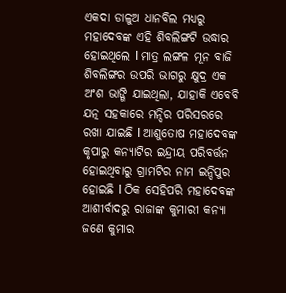ଏକଦା ଡାଳୁଅ ଧାନବିଲ ମଧ୍ୟରୁ ମହାଦେବଙ୍କ ଏହି ଶିବଲିଙ୍ଗଟି ଉଦ୍ଧାର ହୋଇଥିଲେ l ମାତ୍ର ଲଙ୍ଗଳ ମୂନ ବାଜି ଶିବଲିଙ୍ଗର ଉପରି ଭାଗରୁ କ୍ଷୁଦ୍ର ଏକ ଅଂଶ ଭାଙ୍ଗି ଯାଇଥିଲା, ଯାହାକି ଏବେବି ଯତ୍ନ ସହକାରେ ମନ୍ଦିର ପରିସରରେ ରଖା ଯାଇଛି l ଆଶୁତୋଷ ମହାଦେବଙ୍କ କୃପାରୁ କନ୍ୟାଟିର ଇନ୍ଦ୍ରୀୟ ପରିବର୍ତ୍ତନ ହୋଇଥିବାରୁ ଗ୍ରାମଟିର ନାମ ଇନ୍ଦିପୁର ହୋଇଛି l ଠିକ ସେହିପରି ମହାଦେବଙ୍କ ଆଶୀର୍ବାଦରୁ ରାଜାଙ୍କ କୁମାରୀ କନ୍ୟା ଜଣେ କୁମାର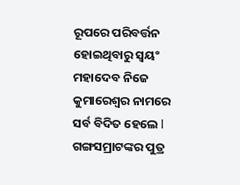ରୂପରେ ପରିବର୍ତ୍ତନ ହୋଇଥିବାରୁ ସ୍ୱୟଂ ମହାଦେବ ନିଜେ କୁମାରେଶ୍ୱର ନାମରେ ସର୍ବ ବିଦିତ ହେଲେ l
ଗଙ୍ଗସମ୍ରାଟଙ୍କର ପୁତ୍ର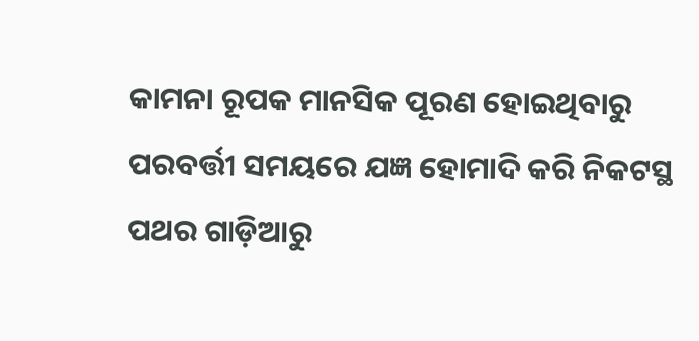କାମନା ରୂପକ ମାନସିକ ପୂରଣ ହୋଇଥିବାରୁ ପରବର୍ତ୍ତୀ ସମୟରେ ଯଜ୍ଞ ହୋମାଦି କରି ନିକଟସ୍ଥ ପଥର ଗାଡ଼ିଆରୁ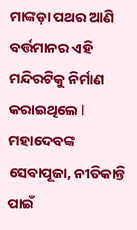ମାଙ୍କଡ଼ା ପଥର ଆଣି ବର୍ତ୍ତମାନର ଏହି ମନ୍ଦିରଟିକୁ ନିର୍ମାଣ କରାଇଥିଲେ l ମହାଦେବଙ୍କ ସେବାପୂଜା, ନୀତିକାନ୍ତି ପାଇଁ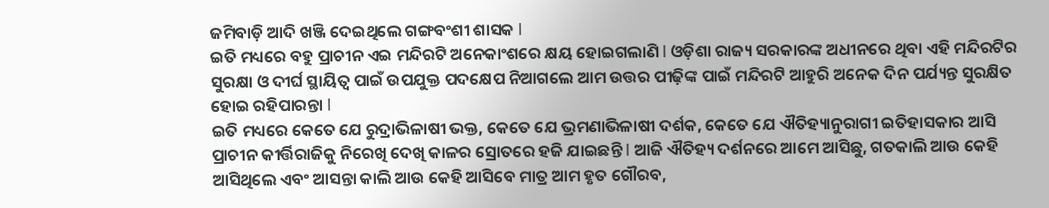ଜମିବାଡ଼ି ଆଦି ଖଞ୍ଜି ଦେଇଥିଲେ ଗଙ୍ଗବଂଶୀ ଶାସକ l
ଇତି ମଧ୍ୟରେ ବହୁ ପ୍ରାଚୀନ ଏଇ ମନ୍ଦିରଟି ଅନେକାଂଶରେ କ୍ଷୟ ହୋଇଗଲାଣି l ଓଡ଼ିଶା ରାଜ୍ୟ ସରକାରଙ୍କ ଅଧୀନରେ ଥିବା ଏହି ମନ୍ଦିରଟିର ସୁରକ୍ଷା ଓ ଦୀର୍ଘ ସ୍ଥାୟିତ୍ୱ ପାଇଁ ଉପଯୁକ୍ତ ପଦକ୍ଷେପ ନିଆଗଲେ ଆମ ଉତ୍ତର ପୀଢ଼ିଙ୍କ ପାଇଁ ମନ୍ଦିରଟି ଆହୁରି ଅନେକ ଦିନ ପର୍ଯ୍ୟନ୍ତ ସୁରକ୍ଷିତ ହୋଇ ରହିପାରନ୍ତା l
ଇତି ମଧ୍ୟରେ କେତେ ଯେ ରୁଦ୍ରାଭିଳାଷୀ ଭକ୍ତ, କେତେ ଯେ ଭ୍ରମଣାଭିଳାଷୀ ଦର୍ଶକ, କେତେ ଯେ ଐତିହ୍ୟାନୁରାଗୀ ଇତିହାସକାର ଆସି ପ୍ରାଚୀନ କୀର୍ତ୍ତିରାଜିକୁ ନିରେଖି ଦେଖି କାଳର ସ୍ରୋତରେ ହଜି ଯାଇଛନ୍ତି l ଆଜି ଐତିହ୍ୟ ଦର୍ଶନରେ ଆମେ ଆସିଛୁ, ଗତକାଲି ଆଉ କେହି ଆସିଥିଲେ ଏବଂ ଆସନ୍ତା କାଲି ଆଉ କେହି ଆସିବେ ମାତ୍ର ଆମ ହୃତ ଗୌରବ,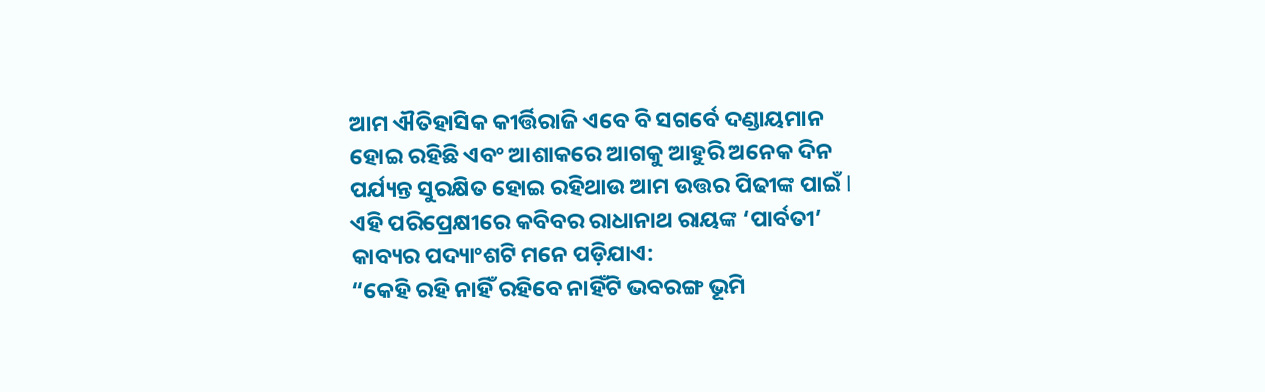ଆମ ଐତିହାସିକ କୀର୍ତ୍ତିରାଜି ଏବେ ବି ସଗର୍ବେ ଦଣ୍ଡାୟମାନ ହୋଇ ରହିଛି ଏବଂ ଆଶାକରେ ଆଗକୁ ଆହୁରି ଅନେକ ଦିନ ପର୍ଯ୍ୟନ୍ତ ସୁରକ୍ଷିତ ହୋଇ ରହିଥାଉ ଆମ ଉତ୍ତର ପିଢୀଙ୍କ ପାଇଁ l ଏହି ପରିପ୍ରେକ୍ଷୀରେ କବିବର ରାଧାନାଥ ରାୟଙ୍କ ‘ପାର୍ବତୀ’ କାବ୍ୟର ପଦ୍ୟାଂଶଟି ମନେ ପଡ଼ିଯାଏ:
“କେହି ରହି ନାହିଁ ରହିବେ ନାହିଁଟି ଭବରଙ୍ଗ ଭୂମି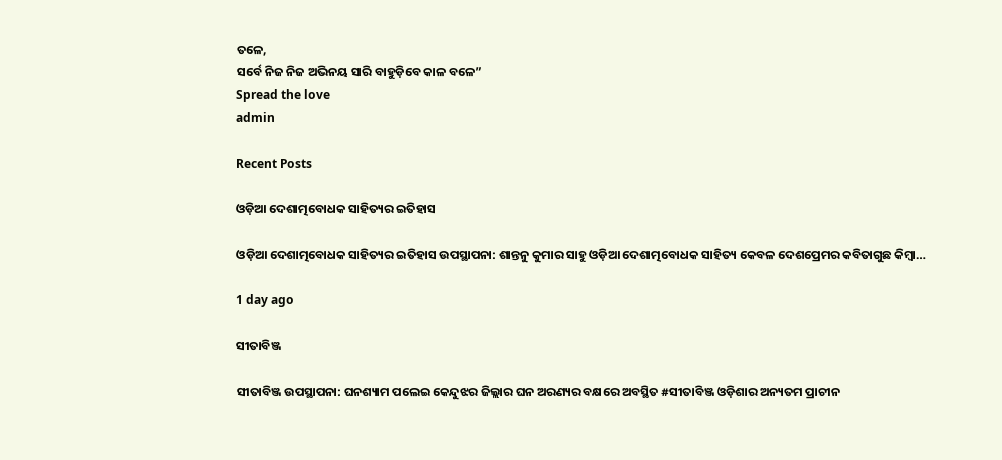ତଳେ,
ସର୍ବେ ନିଜ ନିଜ ଅଭିନୟ ସାରି ବାହୁଡ଼ିବେ କାଳ ବଳେ”
Spread the love
admin

Recent Posts

ଓଡ଼ିଆ ଦେଶାତ୍ମବୋଧକ ସାହିତ୍ୟର ଇତିହାସ

ଓଡ଼ିଆ ଦେଶାତ୍ମବୋଧକ ସାହିତ୍ୟର ଇତିହାସ ଉପସ୍ଥାପନା: ଶାନ୍ତନୁ କୁମାର ସାହୁ ଓଡ଼ିଆ ଦେଶାତ୍ମବୋଧକ ସାହିତ୍ୟ କେବଳ ଦେଶପ୍ରେମର କବିତାଗୁଛ କିମ୍ବା…

1 day ago

ସୀତାବିଞ୍ଜ

ସୀତାବିଞ୍ଜ ଉପସ୍ଥାପନା: ଘନଶ୍ୟାମ ପଲେଇ କେନ୍ଦୁଝର ଜିଲ୍ଲାର ଘନ ଅରଣ୍ୟର ବକ୍ଷରେ ଅବସ୍ଥିତ #ସୀତାବିଞ୍ଜ ଓଡ଼ିଶାର ଅନ୍ୟତମ ପ୍ରାଚୀନ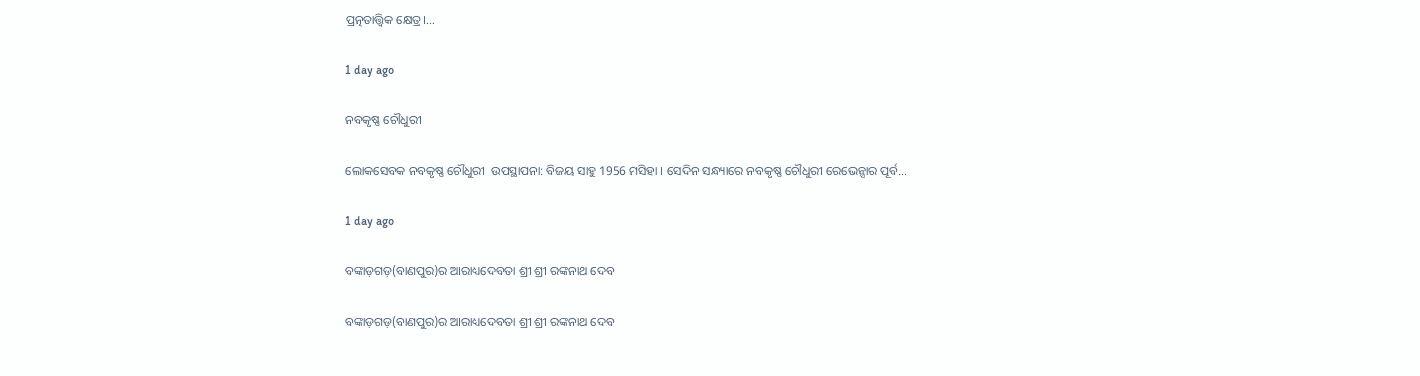ପ୍ରତ୍ନତାତ୍ତ୍ୱିକ କ୍ଷେତ୍ର।…

1 day ago

ନବକୃଷ୍ଣ ଚୌଧୁରୀ

ଲୋକସେବକ ନବକୃଷ୍ଣ ଚୌଧୁରୀ  ଉପସ୍ଥାପନା: ବିଜୟ ସାହୁ 1956 ମସିହା । ସେଦିନ ସନ୍ଧ୍ୟାରେ ନବକୃଷ୍ଣ ଚୌଧୁରୀ ରେଭେନ୍ସାର ପୂର୍ବ…

1 day ago

ବଙ୍କାଡ଼ଗଡ଼(ବାଣପୁର)ର ଆରାଧ୍ୟଦେବତା ଶ୍ରୀ ଶ୍ରୀ ରଙ୍କନାଥ ଦେବ

ବଙ୍କାଡ଼ଗଡ଼(ବାଣପୁର)ର ଆରାଧ୍ୟଦେବତା ଶ୍ରୀ ଶ୍ରୀ ରଙ୍କନାଥ ଦେବ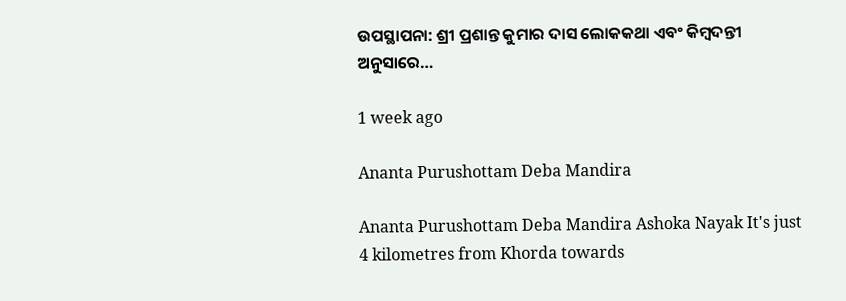ଉପସ୍ଥାପନା: ଶ୍ରୀ ପ୍ରଶାନ୍ତ କୁମାର ଦାସ ଲୋକକଥା ଏବଂ କିମ୍ବଦନ୍ତୀ ଅନୁସାରେ…

1 week ago

Ananta Purushottam Deba Mandira

Ananta Purushottam Deba Mandira Ashoka Nayak It's just 4 kilometres from Khorda towards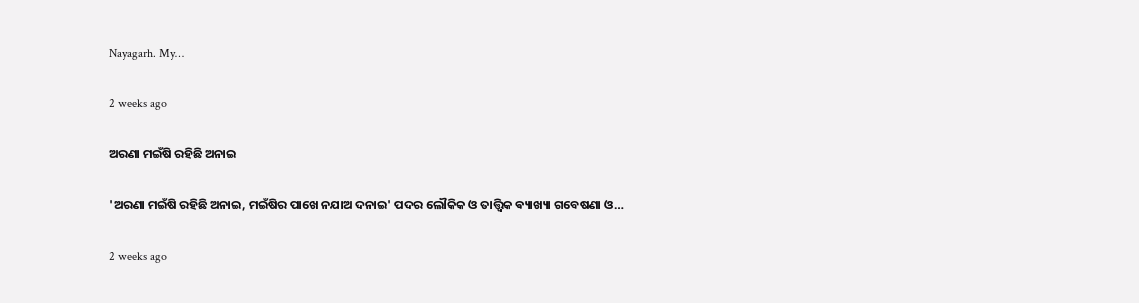Nayagarh. My…

2 weeks ago

ଅରଣା ମଇଁଷି ରହିଛି ଅନାଇ

'ଅରଣା ମଇଁଷି ରହିଛି ଅନାଇ, ମଇଁଷିର ପାଖେ ନଯାଅ ଦନାଇ' ପଦର ଲୌକିକ ଓ ତାତ୍ତ୍ଵିକ ଵ୍ୟାଖ୍ୟା ଗବେଷଣା ଓ…

2 weeks ago